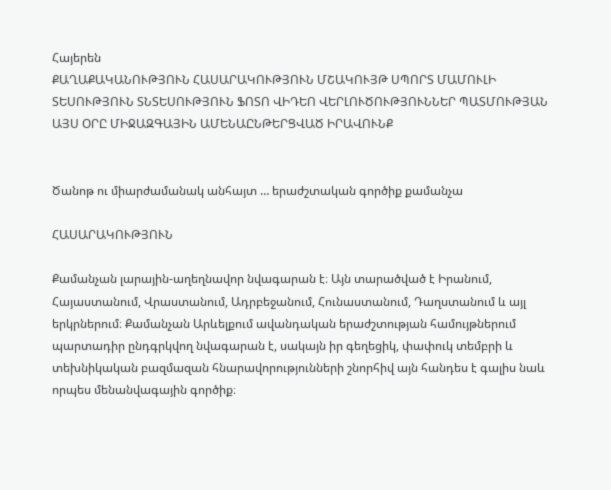Հայերեն
ՔԱՂԱՔԱԿԱՆՈՒԹՅՈՒՆ ՀԱՍԱՐԱԿՈՒԹՅՈՒՆ ՄՇԱԿՈՒՅԹ ՍՊՈՐՏ ՄԱՄՈՒԼԻ ՏԵՍՈՒԹՅՈՒՆ ՏՆՏԵՍՈՒԹՅՈՒՆ ՖՈՏՈ ՎԻԴԵՈ ՎԵՐԼՈՒԾՈՒԹՅՈՒՆՆԵՐ ՊԱՏՄՈՒԹՅԱՆ ԱՅՍ ՕՐԸ ՄԻՋԱԶԳԱՅԻՆ ԱՄԵՆԱԸՆԹԵՐՑՎԱԾ ԻՐԱՎՈՒՆՔ


Ծանոթ ու միարժամանակ անհայտ … երաժշտական գործիք քամանչա

ՀԱՍԱՐԱԿՈՒԹՅՈՒՆ

Քամանչան լարային-աղեղնավոր նվագարան է։ Այն տարածված է Իրանում, Հայաստանում, Վրաստանում, Ադրբեջանում, Հունաստանում, Դաղստանում և այլ երկրներում։ Քամանչան Արևելքում ավանդական երաժշտության համույթներում պարտադիր ընդգրկվող նվագարան է, սակայն իր գեղեցիկ, փափուկ տեմբրի և տեխնիկական բազմազան հնարավորությունների շնորհիվ այն հանդես է գալիս նաև որպես մենանվագային գործիք։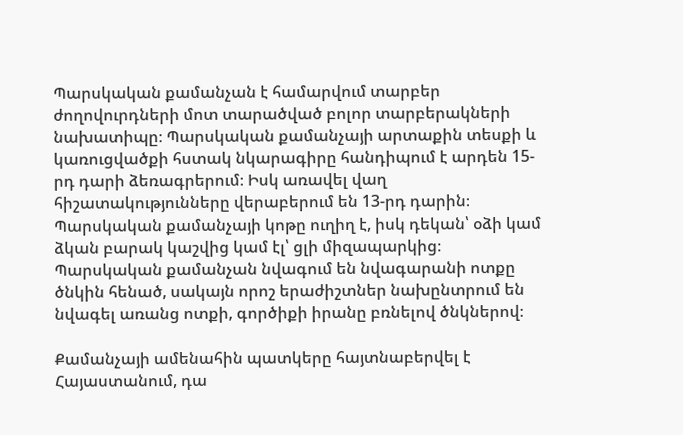Պարսկական քամանչան է համարվում տարբեր ժողովուրդների մոտ տարածված բոլոր տարբերակների նախատիպը։ Պարսկական քամանչայի արտաքին տեսքի և կառուցվածքի հստակ նկարագիրը հանդիպում է արդեն 15-րդ դարի ձեռագրերում։ Իսկ առավել վաղ հիշատակությունները վերաբերում են 13-րդ դարին։ Պարսկական քամանչայի կոթը ուղիղ է, իսկ դեկան՝ օձի կամ ձկան բարակ կաշվից կամ էլ՝ ցլի միզապարկից։ Պարսկական քամանչան նվագում են նվագարանի ոտքը ծնկին հենած, սակայն որոշ երաժիշտներ նախընտրում են նվագել առանց ոտքի, գործիքի իրանը բռնելով ծնկներով։

Քամանչայի ամենահին պատկերը հայտնաբերվել է Հայաստանում, դա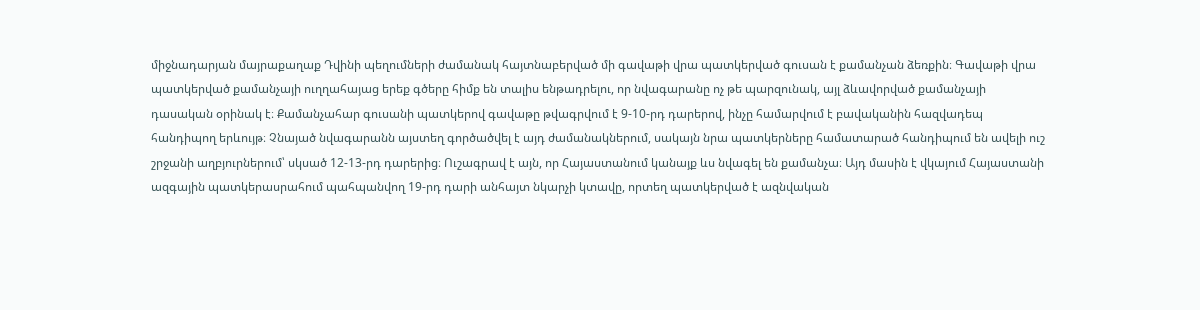միջնադարյան մայրաքաղաք Դվինի պեղումների ժամանակ հայտնաբերված մի գավաթի վրա պատկերված գուսան է քամանչան ձեռքին։ Գավաթի վրա պատկերված քամանչայի ուղղահայաց երեք գծերը հիմք են տալիս ենթադրելու, որ նվագարանը ոչ թե պարզունակ, այլ ձևավորված քամանչայի դասական օրինակ է։ Քամանչահար գուսանի պատկերով գավաթը թվագրվում է 9-10-րդ դարերով, ինչը համարվում է բավականին հազվադեպ հանդիպող երևույթ։ Չնայած նվագարանն այստեղ գործածվել է այդ ժամանակներում, սակայն նրա պատկերները համատարած հանդիպում են ավելի ուշ շրջանի աղբյուրներում՝ սկսած 12-13-րդ դարերից։ Ուշագրավ է այն, որ Հայաստանում կանայք ևս նվագել են քամանչա։ Այդ մասին է վկայում Հայաստանի ազգային պատկերասրահում պահպանվող 19-րդ դարի անհայտ նկարչի կտավը, որտեղ պատկերված է ազնվական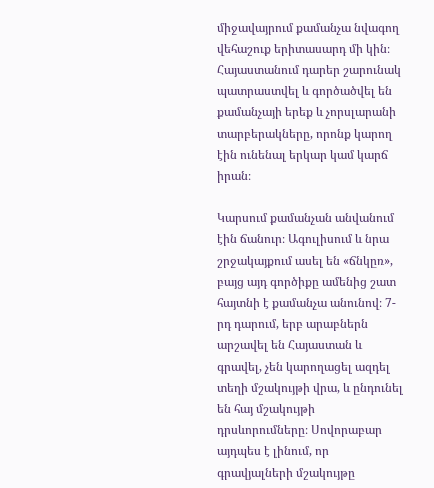միջավայրում քամանչա նվագող վեհաշուք երիտասարդ մի կին։ Հայաստանում դարեր շարունակ պատրաստվել և գործածվել են քամանչայի երեք և չորսլարանի տարբերակները, որոնք կարող էին ունենալ երկար կամ կարճ իրան։

Կարսում քամանչան անվանում էին ճանուր։ Ագուլիսում և նրա շրջակայքում ասել են «ճնկըռ», բայց այդ գործիքը ամենից շատ հայտնի է քամանչա անունով։ 7-րդ դարում, երբ արաբներն արշավել են Հայաստան և գրավել, չեն կարողացել ազդել տեղի մշակույթի վրա, և ընդունել են հայ մշակույթի դրսևորումները։ Սովորաբար այդպես է լինում, որ գրավյալների մշակույթը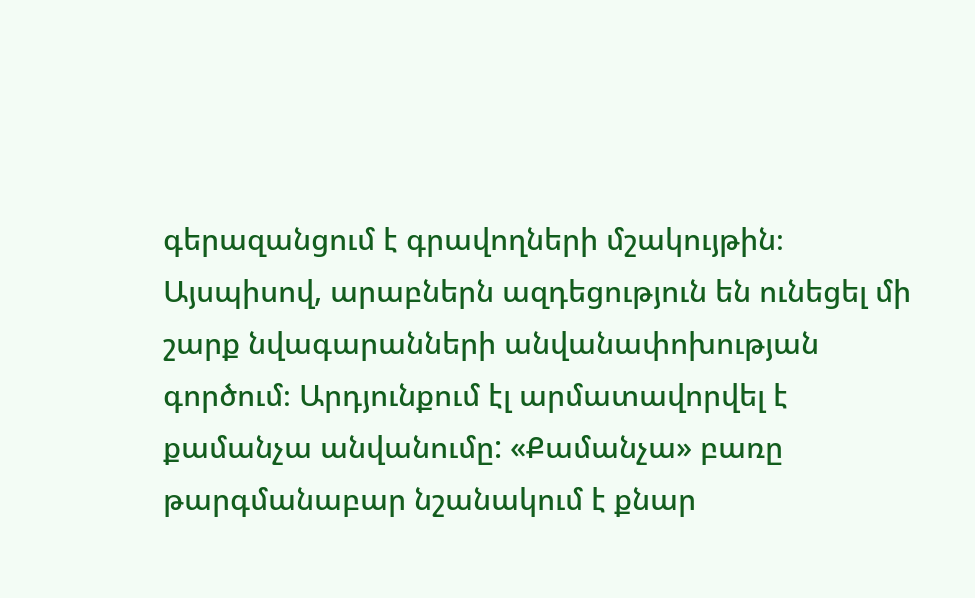գերազանցում է գրավողների մշակույթին։ Այսպիսով, արաբներն ազդեցություն են ունեցել մի շարք նվագարանների անվանափոխության գործում։ Արդյունքում էլ արմատավորվել է քամանչա անվանումը: «Քամանչա» բառը թարգմանաբար նշանակում է քնար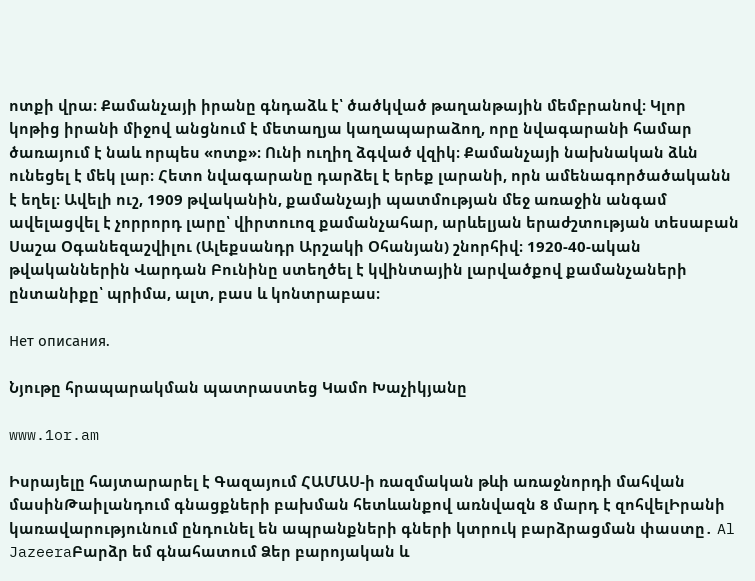ոտքի վրա։ Քամանչայի իրանը գնդաձև է՝ ծածկված թաղանթային մեմբրանով։ Կլոր կոթից իրանի միջով անցնում է մետաղյա կաղապարաձող, որը նվագարանի համար ծառայում է նաև որպես «ոտք»։ Ունի ուղիղ ձգված վզիկ։ Քամանչայի նախնական ձևն ունեցել է մեկ լար։ Հետո նվագարանը դարձել է երեք լարանի, որն ամենագործածականն է եղել։ Ավելի ուշ, 1909 թվականին, քամանչայի պատմության մեջ առաջին անգամ ավելացվել է չորրորդ լարը՝ վիրտուոզ քամանչահար, արևելյան երաժշտության տեսաբան Սաշա Օգանեզաշվիլու (Ալեքսանդր Արշակի Օհանյան) շնորհիվ։ 1920-40-ական թվականներին Վարդան Բունինը ստեղծել է կվինտային լարվածքով քամանչաների ընտանիքը՝ պրիմա, ալտ, բաս և կոնտրաբաս։

Нет описания.

Նյութը հրապարակման պատրաստեց Կամո Խաչիկյանը

www.1or.am

Իսրայելը հայտարարել է Գազայում ՀԱՄԱՍ-ի ռազմական թևի առաջնորդի մահվան մասինԹաիլանդում գնացքների բախման հետևանքով առնվազն 8 մարդ է զոհվելԻրանի կառավարությունում ընդունել են ապրանքների գների կտրուկ բարձրացման փաստը․ Al JazeeraԲարձր եմ գնահատում Ձեր բարոյական և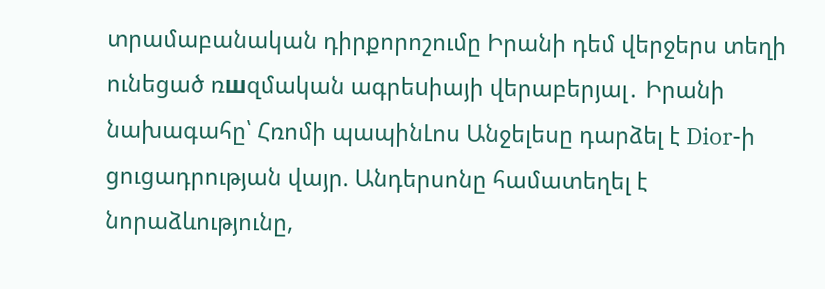տրամաբանական դիրքորոշումը Իրանի դեմ վերջերս տեղի ունեցած ռшզմական ագրեuիայի վերաբերյալ․ Իրանի նախագահը՝ Հռոմի պապինԼոս Անջելեսը դարձել է Dior-ի ցուցադրության վայր. Անդերսոնը համատեղել է նորաձևությունը,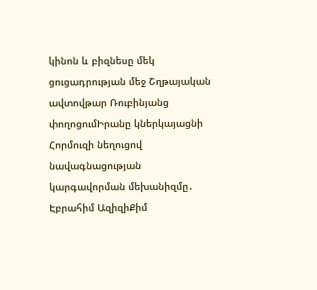կինոն և բիզնեսը մեկ ցուցադրության մեջ Շղթայական ավտովթար Ռուբինյանց փողոցումԻրանը կներկայացնի Հորմուզի նեղուցով նավագնացության կարգավորման մեխանիզմը․ Էբրահիմ ԱզիզիՔիմ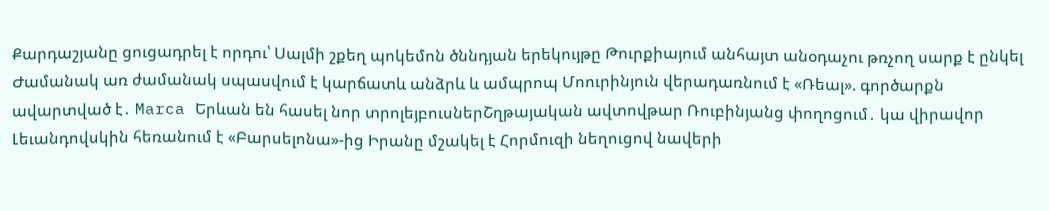Քարդաշյանը ցուցադրել է որդու՝ Սալմի շքեղ պոկեմոն ծննդյան երեկույթը Թուրքիայում անհայտ անօդաչու թռչող սարք է ընկել Ժամանակ առ ժամանակ սպասվում է կարճատև անձրև և ամպրոպ Մոուրինյուն վերադառնում է «Ռեալ». գործարքն ավարտված է․ Marca Երևան են հասել նոր տրոլեյբուսներՇղթայական ավտովթար Ռուբինյանց փողոցում․ կա վիրավոր Լեւանդովսկին հեռանում է «Բարսելոնա»-ից Իրանը մշակել է Հորմուզի նեղուցով նավերի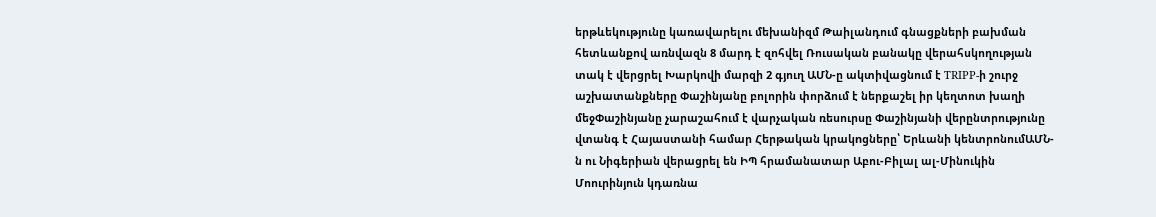երթևեկությունը կառավարելու մեխանիզմ Թաիլանդում գնացքների բախման հետևանքով առնվազն 8 մարդ է զոհվել Ռուսական բանակը վերահսկողության տակ է վերցրել Խարկովի մարզի 2 գյուղ ԱՄՆ-ը ակտիվացնում է TRIPP-ի շուրջ աշխատանքները Փաշինյանը բոլորին փորձում է ներքաշել իր կեղտոտ խաղի մեջՓաշինյանը չարաշահում է վարչական ռեսուրսը Փաշինյանի վերընտրությունը վտանգ է Հայաստանի համար Հերթական կրակnցները՝ Երևանի կենտրոնումԱՄՆ-ն ու Նիգերիան վերացրել են ԻՊ հրամանատար Աբու-Բիլալ ալ-Մինուկին Մոուրինյուն կդառնա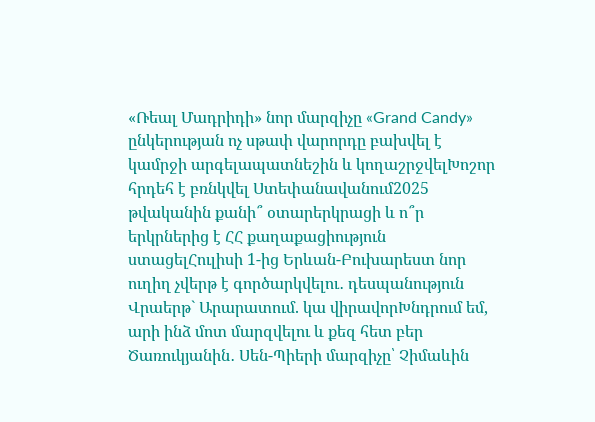«Ռեալ Մադրիդի» նոր մարզիչը «Grand Candy» ընկերության ոչ սթափ վարորդը բախվել է կամրջի արգելապատնեշին և կողաշրջվելԽոշոր հրդեհ է բռնկվել Ստեփանավանում2025 թվականին քանի՞ օտարերկրացի և ո՞ր երկրներից է ՀՀ քաղաքացիություն ստացելՀուլիսի 1-ից Երևան-Բուխարեստ նոր ուղիղ չվերթ է գործարկվելու․ դեսպանություն Վրաերթ` Արարատում. կա վիրավորԽնդրում եմ, արի ինձ մոտ մարզվելու և քեզ հետ բեր Ծառուկյանին․ Սեն-Պիերի մարզիչը՝ Չիմաևին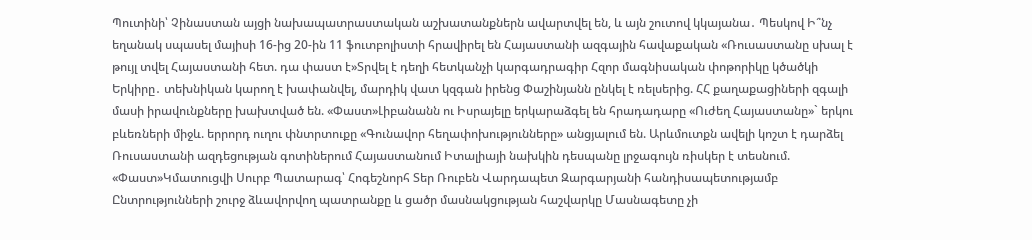Պուտինի՝ Չինաստան այցի նախապատրաստական աշխատանքներն ավարտվել են, և այն շուտով կկայանա․ Պեսկով Ի՞նչ եղանակ սպասել մայիսի 16-ից 20-ին 11 ֆուտբոլիստի հրավիրել են Հայաստանի ազգային հավաքական «Ռուսաստանը սխալ է թույլ տվել Հայաստանի հետ. դա փաստ է»Տրվել է դեղի հետկանչի կարգադրագիր Հզոր մագնիսական փոթորիկը կծածկի Երկիրը․ տեխնիկան կարող է խափանվել, մարդիկ վատ կզգան իրենց Փաշինյանն ընկել է ռելսերից. ՀՀ քաղաքացիների զգալի մասի իրավունքները խախտված են. «Փաստ»Լիբանանն ու Իսրայելը երկարաձգել են հրադադարը «Ուժեղ Հայաստանը»` երկու բևեռների միջև. երրորդ ուղու փնտրտուքը «Գունավոր հեղափոխությունները» անցյալում են. Արևմուտքն ավելի կոշտ է դարձել Ռուսաստանի ազդեցության գոտիներում Հայաստանում Իտալիայի նախկին դեսպանը լրջագույն ռիսկեր է տեսնում. «Փաստ»Կմատուցվի Սուրբ Պատարագ՝ Հոգեշնորհ Տեր Ռուբեն Վարդապետ Զարգարյանի հանդիսապետությամբ Ընտրությունների շուրջ ձևավորվող պատրանքը և ցածր մասնակցության հաշվարկը Մասնագետը չի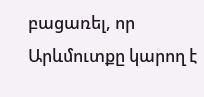բացառել, որ Արևմուտքը կարող է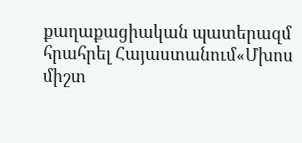քաղաքացիական պատերազմ հրահրել Հայաստանում«Մխոս միշտ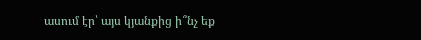ասում էր՝ այս կյանքից ի՞նչ եք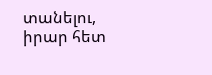տանելու, իրար հետ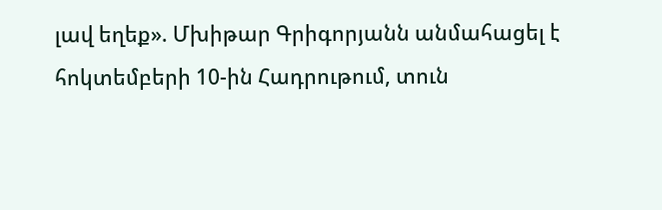լավ եղեք». Մխիթար Գրիգորյանն անմահացել է հոկտեմբերի 10-ին Հադրութում, տուն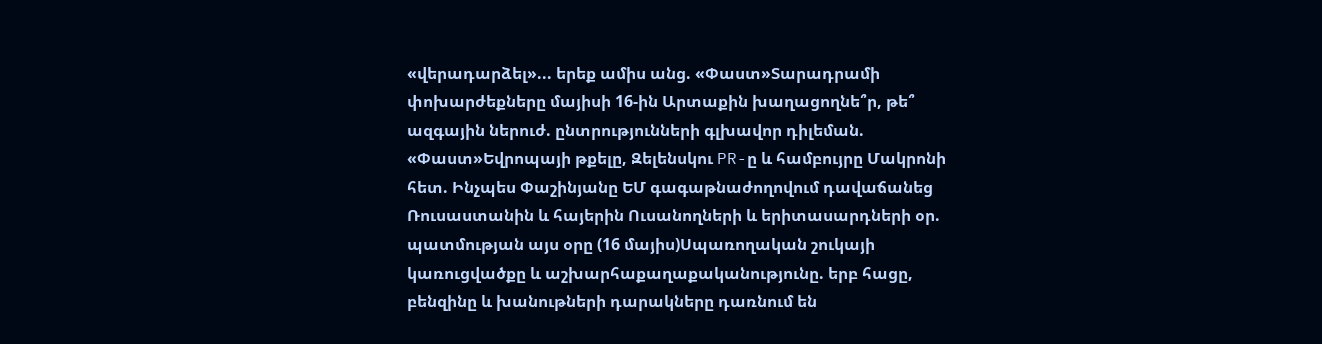«վերադարձել»... երեք ամիս անց. «Փաստ»Տարադրամի փոխարժեքները մայիսի 16-ին Արտաքին խաղացողնե՞ր, թե՞ ազգային ներուժ. ընտրությունների գլխավոր դիլեման. «Փաստ»Եվրոպայի թքելը, Զելենսկու PR-ը և համբույրը Մակրոնի հետ. Ինչպես Փաշինյանը ԵՄ գագաթնաժողովում դավաճանեց Ռուսաստանին և հայերին Ուսանողների և երիտասարդների օր. պատմության այս օրը (16 մայիս)Սպառողական շուկայի կառուցվածքը և աշխարհաքաղաքականությունը. երբ հացը, բենզինը և խանութների դարակները դառնում են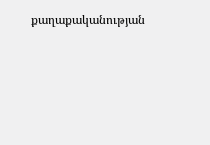քաղաքականության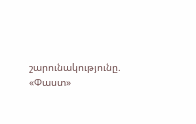շարունակությունը. «Փաստ»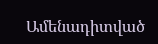Ամենադիտված